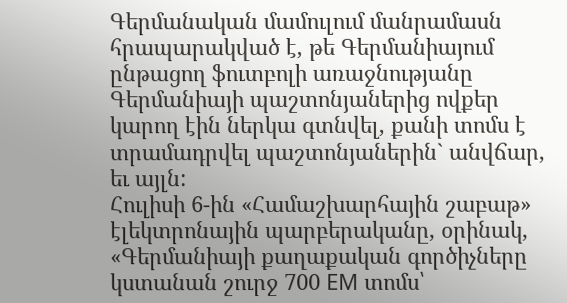Գերմանական մամուլում մանրամասն հրապարակված է, թե Գերմանիայում ընթացող ֆուտբոլի առաջնությանը Գերմանիայի պաշտոնյաներից ովքեր կարող էին ներկա գտնվել, քանի տոմս է տրամադրվել պաշտոնյաներին` անվճար, եւ այլն:
Հուլիսի 6-ին «Համաշխարհային շաբաթ» էլեկտրոնային պարբերականը, օրինակ, «Գերմանիայի քաղաքական գործիչները կստանան շուրջ 700 EM տոմս՝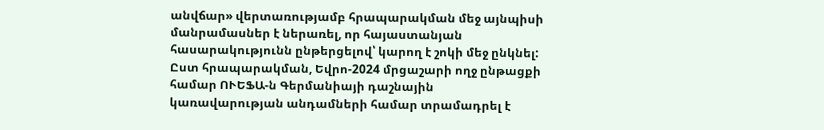անվճար» վերտառությամբ հրապարակման մեջ այնպիսի մանրամասներ է ներառել, որ հայաստանյան հասարակությունն ընթերցելով՝ կարող է շոկի մեջ ընկնել:
Ըստ հրապարակման, Եվրո-2024 մրցաշարի ողջ ընթացքի համար ՈՒԵՖԱ-ն Գերմանիայի դաշնային կառավարության անդամների համար տրամադրել է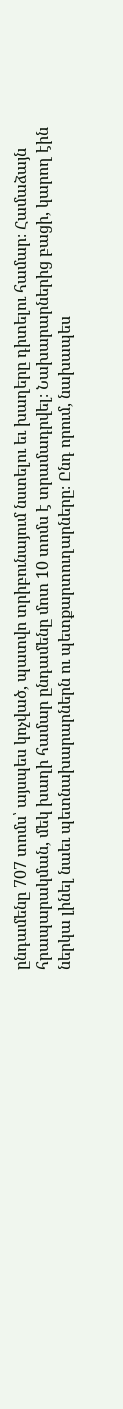ընդամենը 707 տոմս՝ այսպես կոչված, պատվո տրիբունայում նստելու եւ խաղերը դիտելու համար։ Համաձայն հրապարակման, մեկ խաղի համար ընդամենը մոտ 10 տոմս է տրամադրվել։ Նախարարներից բացի, կարող էին ներկա լինել նաեւ պետնախարարներն ու պետքարտուղարները։ Ընդ որում, նախապես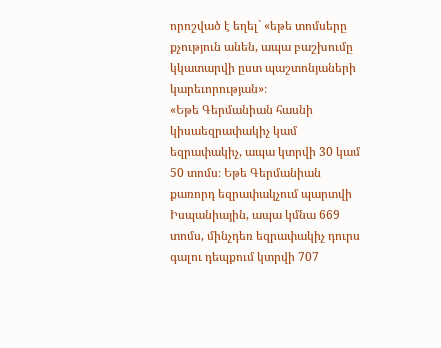որոշված է եղել` «եթե տոմսերը քչություն անեն, ապա բաշխումը կկատարվի ըստ պաշտոնյաների կարեւորության»։
«Եթե Գերմանիան հասնի կիսաեզրափակիչ կամ եզրափակիչ, ապա կտրվի 30 կամ 50 տոմս։ Եթե Գերմանիան քառորդ եզրափակչում պարտվի Իսպանիային, ապա կմնա 669 տոմս, մինչդեռ եզրափակիչ դուրս գալու դեպքում կտրվի 707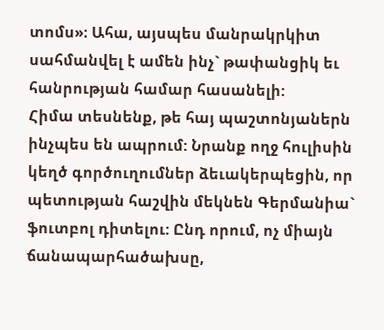տոմս»։ Ահա, այսպես մանրակրկիտ սահմանվել է ամեն ինչ` թափանցիկ եւ հանրության համար հասանելի:
Հիմա տեսնենք, թե հայ պաշտոնյաներն ինչպես են ապրում: Նրանք ողջ հուլիսին կեղծ գործուղումներ ձեւակերպեցին, որ պետության հաշվին մեկնեն Գերմանիա` ֆուտբոլ դիտելու: Ընդ որում, ոչ միայն ճանապարհածախսը,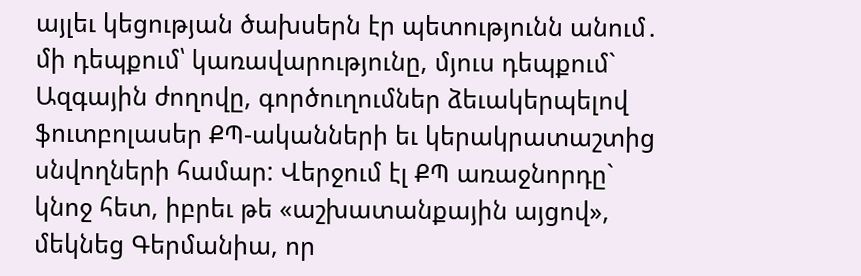այլեւ կեցության ծախսերն էր պետությունն անում․ մի դեպքում՝ կառավարությունը, մյուս դեպքում` Ազգային ժողովը, գործուղումներ ձեւակերպելով ֆուտբոլասեր ՔՊ-ականների եւ կերակրատաշտից սնվողների համար: Վերջում էլ ՔՊ առաջնորդը` կնոջ հետ, իբրեւ թե «աշխատանքային այցով», մեկնեց Գերմանիա, որ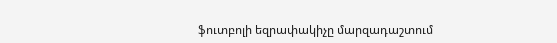ֆուտբոլի եզրափակիչը մարզադաշտում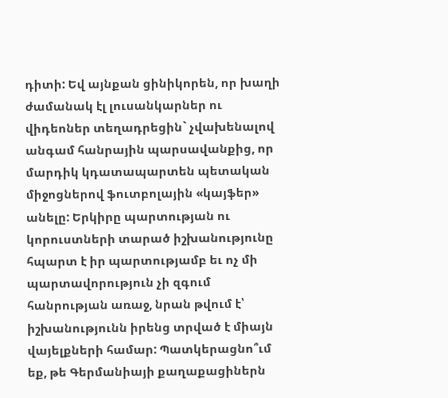դիտի: Եվ այնքան ցինիկորեն, որ խաղի ժամանակ էլ լուսանկարներ ու վիդեոներ տեղադրեցին` չվախենալով անգամ հանրային պարսավանքից, որ մարդիկ կդատապարտեն պետական միջոցներով ֆուտբոլային «կայֆեր» անելը: Երկիրը պարտության ու կորուստների տարած իշխանությունը հպարտ է իր պարտությամբ եւ ոչ մի պարտավորություն չի զգում հանրության առաջ, նրան թվում է՝ իշխանությունն իրենց տրված է միայն վայելքների համար: Պատկերացնո՞ւմ եք, թե Գերմանիայի քաղաքացիներն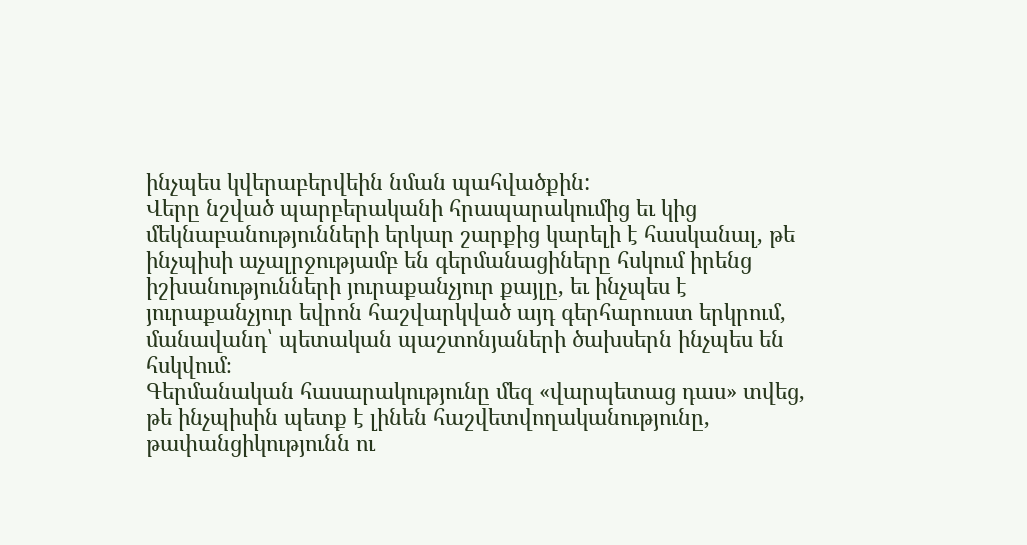ինչպես կվերաբերվեին նման պահվածքին:
Վերը նշված պարբերականի հրապարակումից եւ կից մեկնաբանությունների երկար շարքից կարելի է հասկանալ, թե ինչպիսի աչալրջությամբ են գերմանացիները հսկում իրենց իշխանությունների յուրաքանչյուր քայլը, եւ ինչպես է յուրաքանչյուր եվրոն հաշվարկված այդ գերհարուստ երկրում, մանավանդ՝ պետական պաշտոնյաների ծախսերն ինչպես են հսկվում։
Գերմանական հասարակությունը մեզ «վարպետաց դաս» տվեց, թե ինչպիսին պետք է լինեն հաշվետվողականությունը, թափանցիկությունն ու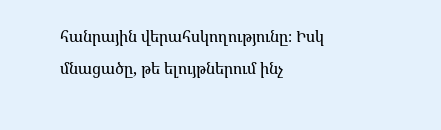հանրային վերահսկողությունը։ Իսկ մնացածը, թե ելույթներում ինչ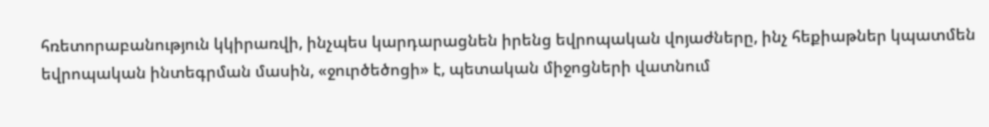հռետորաբանություն կկիրառվի, ինչպես կարդարացնեն իրենց եվրոպական վոյաժները, ինչ հեքիաթներ կպատմեն եվրոպական ինտեգրման մասին, «ջուրծեծոցի» է, պետական միջոցների վատնում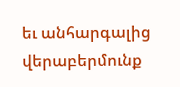եւ անհարգալից վերաբերմունք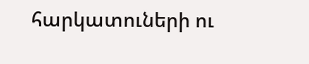հարկատուների ու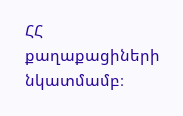ՀՀ քաղաքացիների նկատմամբ։